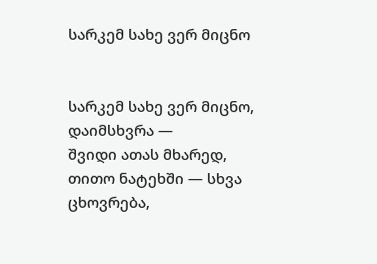სარკემ სახე ვერ მიცნო


სარკემ სახე ვერ მიცნო, დაიმსხვრა —
შვიდი ათას მხარედ,
თითო ნატეხში — სხვა ცხოვრება,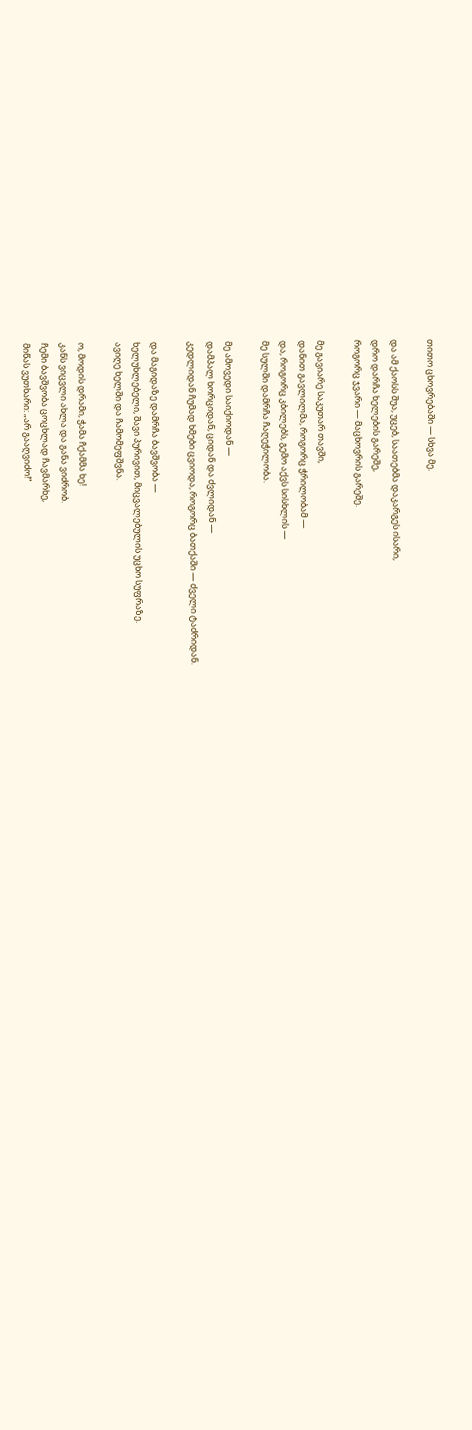თითო ცხოვრებაში — სხვა მე.

და ამ ქაოსს შუა, უცებ, საათებმა დაკარგეს ისარი,
დრო დარჩა ხელების გარეშე,
როგორც ჯვარი — მაცხოვრის გარეშე.

მე გავიარე საკუთარ თავში,
დანით გავლილმა, როგორც ჭრილობამ —
და, როგორც კბილებს, გემო აქვს სისხლის —
მე სულში დამრჩა ჩაღეჭილობა.

მე ამოვედი საიქიოდან —
დამპალ ხორციდან, ციდან და ძვლიდან —
კედლიდან ჩუმად ხმები ცვიოდა, როგორც ბათქაში — ძველი ტაძრიდან.

და მაგიდაზე დამრჩა ბავშვობა —
ხელუხლებელი, შავი პურივით, მიცვალებულის უცხო სუფრაზე.
ავიღე ხელში და ჩამომეფშვნა.

ო, მოდის დრამი, ჭამა ჩქამმა ხე!
კანს ვიცვლი ახლა და განა ვიძრობ.
ჩემი ბავშვობა ცოცხლად ჩავმარხე,
მიწას ვუთხარი: „არ გააღვიძო!“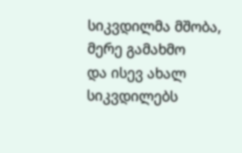სიკვდილმა მშობა, მერე გამახმო
და ისევ ახალ სიკვდილებს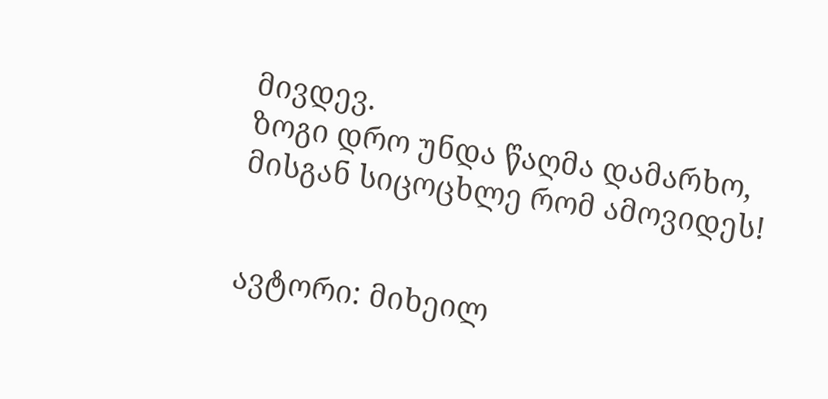მივდევ.
ზოგი დრო უნდა წაღმა დამარხო,
მისგან სიცოცხლე რომ ამოვიდეს!


ავტორი: მიხეილ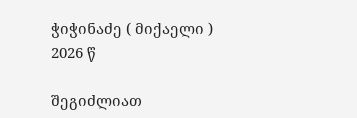ჭიჭინაძე ( მიქაელი )
2026 წ

შეგიძლიათ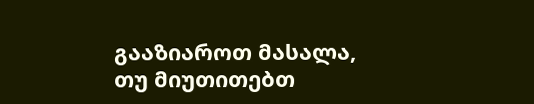გააზიაროთ მასალა, თუ მიუთითებთ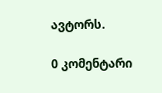ავტორს.

0 კომენტარი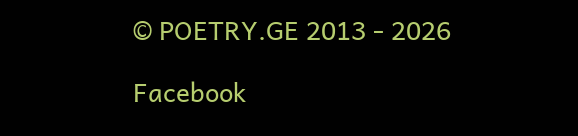© POETRY.GE 2013 - 2026

Facebook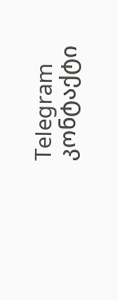Telegram კონტაქტი